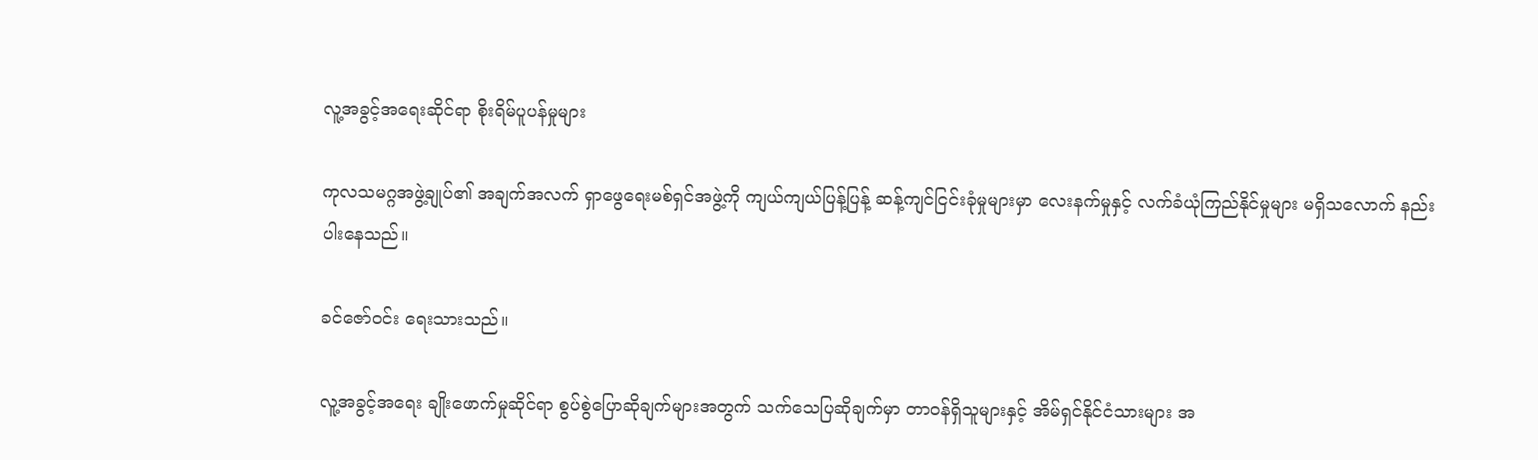လူ့အခွင့်အရေးဆိုင်ရာ စိုးရိမ်ပူပန်မှုများ

ကုလသမဂ္ဂအဖွဲ့ချုပ်၏ အချက်အလက် ရှာဖွေရေးမစ်ရှင်အဖွဲ့ကို ကျယ်ကျယ်ပြန့်ပြန့် ဆန့်ကျင်ငြင်းခုံမှုများမှာ လေးနက်မှုနှင့် လက်ခံယုံကြည်နိုင်မှုများ မရှိသလောက် နည်းပါးနေသည်။

ခင်ဇော်ဝင်း ရေးသားသည်။

လူ့အခွင့်အရေး ချိုးဖောက်မှုဆိုင်ရာ စွပ်စွဲပြောဆိုချက်များအတွက် သက်သေပြဆိုချက်မှာ တာဝန်ရှိသူများနှင့် အိမ်ရှင်နိုင်ငံသားများ အ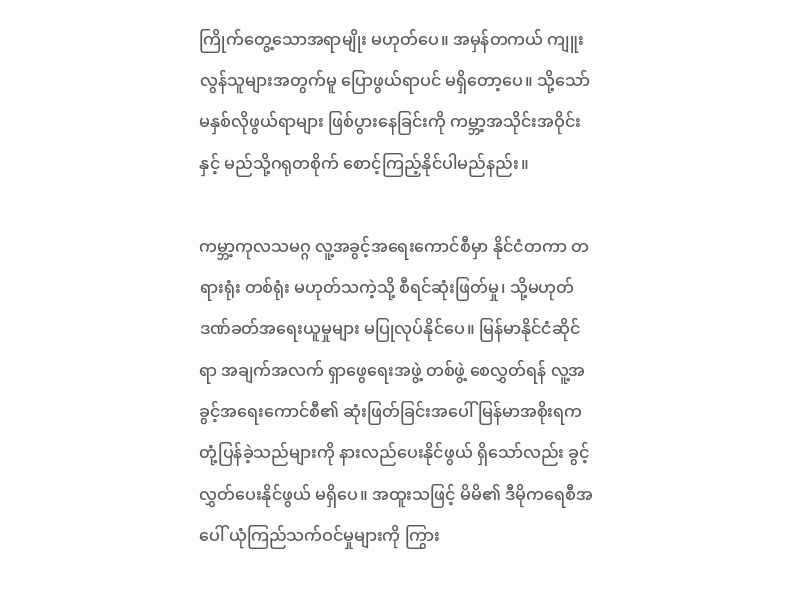ကြိုက်တွေ့သောအရာမျိုး မဟုတ်ပေ။ အမှန်တကယ် ကျူးလွန်သူများအတွက်မူ ပြောဖွယ်ရာပင် မရှိတော့ပေ။ သို့သော် မနှစ်လိုဖွယ်ရာများ ဖြစ်ပွားနေခြင်းကို ကမ္ဘာ့အသိုင်းအဝိုင်းနှင့် မည်သို့ဂရုတစိုက် စောင့်ကြည့်နိုင်ပါမည်နည်း။

ကမ္ဘာ့ကုလသမဂ္ဂ လူ့အခွင့်အရေးကောင်စီမှာ နိုင်ငံတကာ တရားရုံး တစ်ရုံး မဟုတ်သကဲ့သို့ စီရင်ဆုံးဖြတ်မှု၊ သို့မဟုတ် ဒဏ်ခတ်အရေးယူမှုများ မပြုလုပ်နိုင်ပေ။ မြန်မာနိုင်ငံဆိုင်ရာ အချက်အလက် ရှာဖွေရေးအဖွဲ့ တစ်ဖွဲ့ စေလွှတ်ရန် လူ့အခွင့်အရေးကောင်စီ၏ ဆုံးဖြတ်ခြင်းအပေါ် မြန်မာအစိုးရက တုံ့ပြန်ခဲ့သည်များကို နားလည်ပေးနိုင်ဖွယ် ရှိသော်လည်း ခွင့်လွှတ်ပေးနိုင်ဖွယ် မရှိပေ။ အထူးသဖြင့် မိမိ၏ ဒီမိုကရေစီအပေါ် ယုံကြည်သက်ဝင်မှုများကို ကြွား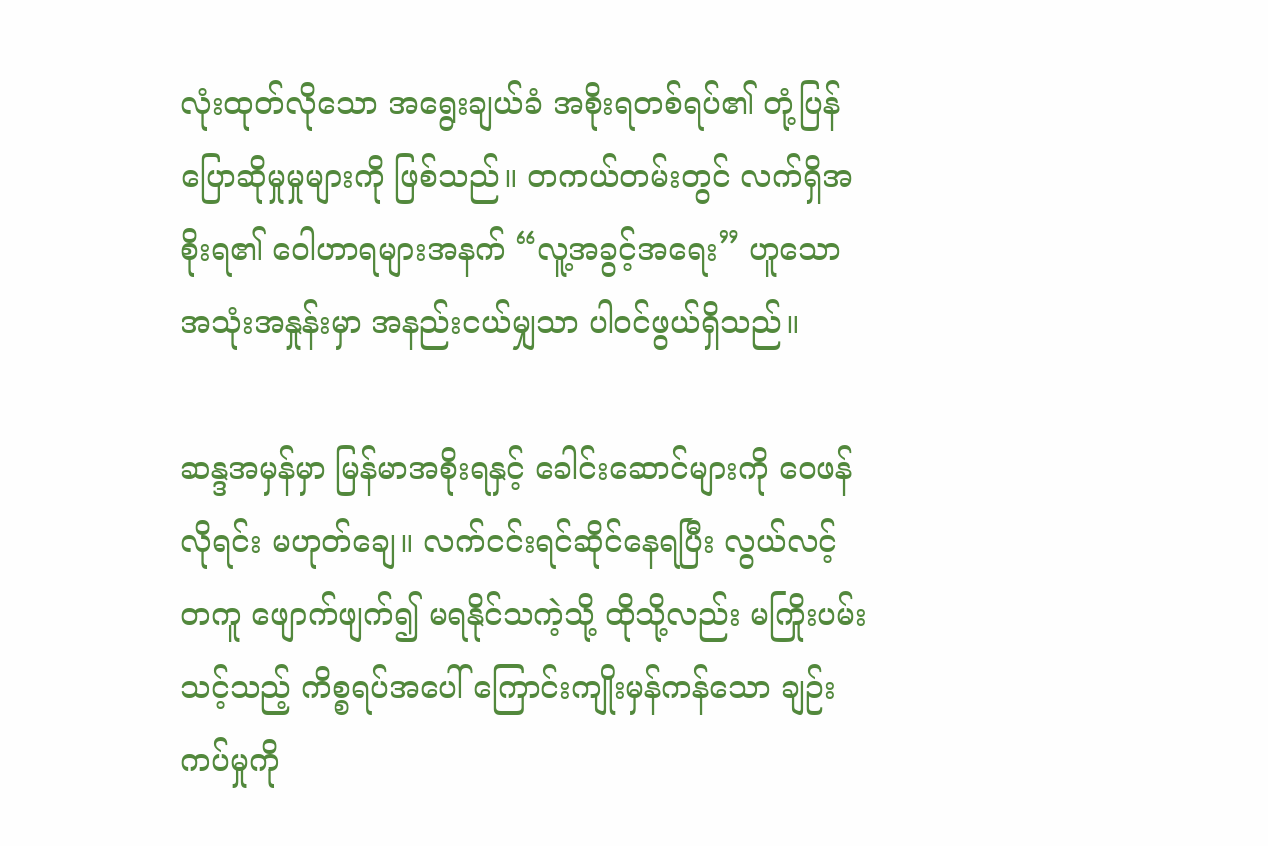လုံးထုတ်လိုသော အရွေးချယ်ခံ အစိုးရတစ်ရပ်၏ တုံ့ပြန်ပြောဆိုမှုမှုများကို ဖြစ်သည်။ တကယ်တမ်းတွင် လက်ရှိအစိုးရ၏ ဝေါဟာရများအနက် “လူ့အခွင့်အရေး” ဟူသော အသုံးအနှုန်းမှာ အနည်းငယ်မျှသာ ပါဝင်ဖွယ်ရှိသည်။

ဆန္ဒအမှန်မှာ မြန်မာအစိုးရနှင့် ခေါင်းဆောင်များကို ဝေဖန်လိုရင်း မဟုတ်ချေ။ လက်ငင်းရင်ဆိုင်နေရပြီး လွယ်လင့်တကူ ဖျောက်ဖျက်၍ မရနိုင်သကဲ့သို့ ထိုသို့လည်း မကြိုးပမ်းသင့်သည့် ကိစ္စရပ်အပေါ် ကြောင်းကျိုးမှန်ကန်သော ချဉ်းကပ်မှုကို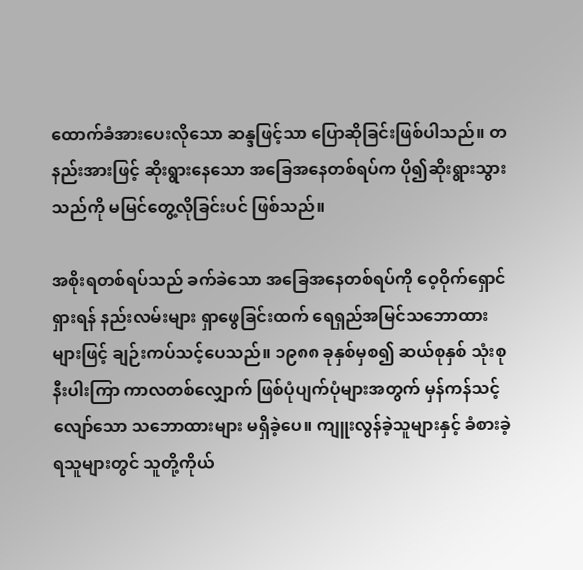ထောက်ခံအားပေးလိုသော ဆန္ဒဖြင့်သာ ပြောဆိုခြင်းဖြစ်ပါသည်။ တနည်းအားဖြင့် ဆိုးရွားနေသော အခြေအနေတစ်ရပ်က ပို၍ဆိုးရွားသွားသည်ကို မမြင်တွေ့လိုခြင်းပင် ဖြစ်သည်။

အစိုးရတစ်ရပ်သည် ခက်ခဲသော အခြေအနေတစ်ရပ်ကို ဝေ့ဝိုက်ရှောင်ရှားရန် နည်းလမ်းများ ရှာဖွေခြင်းထက် ရေရှည်အမြင်သဘောထားများဖြင့် ချဉ်းကပ်သင့်ပေသည်။ ၁၉၈၈ ခုနှစ်မှစ၍ ဆယ်စုနှစ် သုံးစုနီးပါးကြာ ကာလတစ်လျှောက် ဖြစ်ပုံပျက်ပုံများအတွက် မှန်ကန်သင့်လျော်သော သဘောထားများ မရှိခဲ့ပေ။ ကျူးလွန်ခဲ့သူများနှင့် ခံစားခဲ့ရသူများတွင် သူတို့ကိုယ်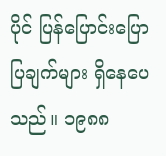ပိုင် ပြန်ပြောင်းပြောပြချက်များ ရှိနေပေသည်။ ၁၉၈၈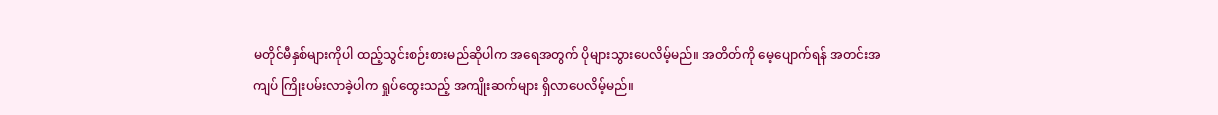မတိုင်မီနှစ်များကိုပါ ထည့်သွင်းစဉ်းစားမည်ဆိုပါက အရေအတွက် ပိုများသွားပေလိမ့်မည်။ အတိတ်ကို မေ့ပျောက်ရန် အတင်းအကျပ် ကြိုးပမ်းလာခဲ့ပါက ရှုပ်ထွေးသည့် အကျိုးဆက်များ ရှိလာပေလိမ့်မည်။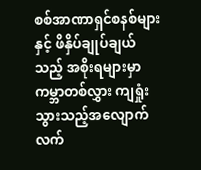စစ်အာဏာရှင်စနစ်များနှင့် ဖိနှိပ်ချုပ်ချယ်သည့် အစိုးရများမှာ ကမ္ဘာတစ်လွှား ကျရှုံးသွားသည့်အလျောက် လက်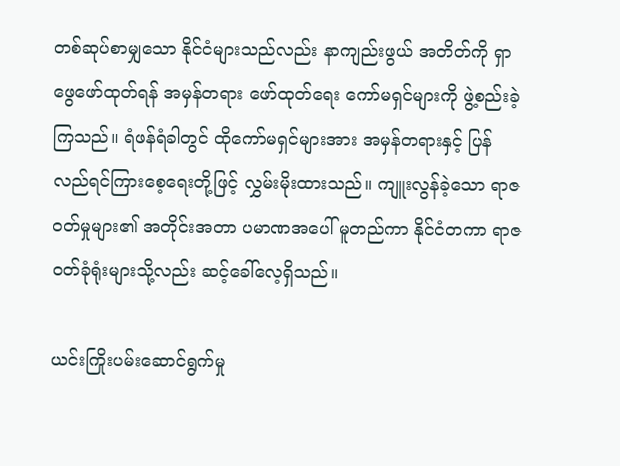တစ်ဆုပ်စာမျှသော နိုင်ငံများသည်လည်း နာကျည်းဖွယ် အတိတ်ကို ရှာဖွေဖော်ထုတ်ရန် အမှန်တရား ဖော်ထုတ်ရေး ကော်မရှင်များကို ဖွဲ့စည်းခဲ့ကြသည်။ ရံဖန်ရံခါတွင် ထိုကော်မရှင်များအား အမှန်တရားနှင့် ပြန်လည်ရင်ကြားစေ့ရေးတို့ဖြင့် လွှမ်းမိုးထားသည်။ ကျူးလွန်ခဲ့သော ရာဇဝတ်မှုများ၏ အတိုင်းအတာ ပမာဏအပေါ် မူတည်ကာ နိုင်ငံတကာ ရာဇဝတ်ခုံရုံးများသို့လည်း ဆင့်ခေါ်လေ့ရှိသည်။

ယင်းကြိုးပမ်းဆောင်ရွက်မှု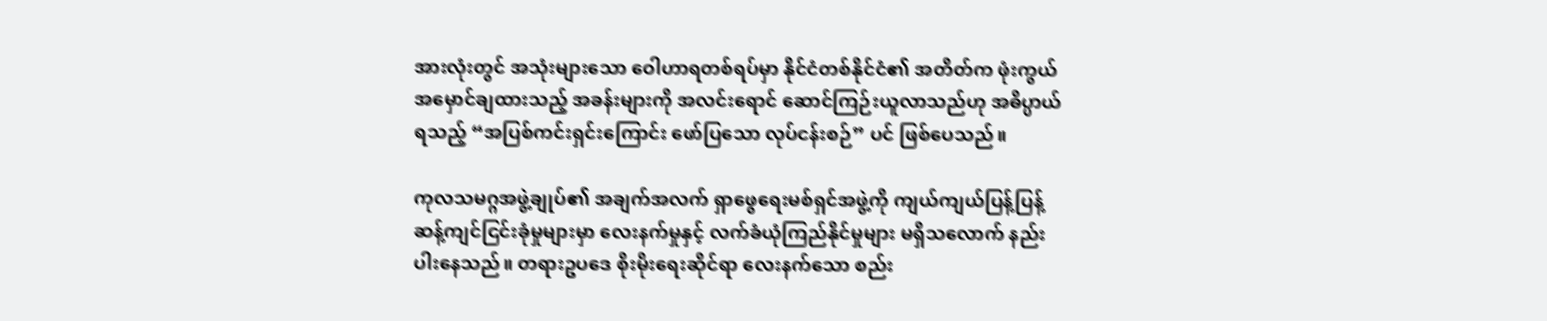အားလုံးတွင် အသုံးများသော ဝေါဟာရတစ်ရပ်မှာ နိုင်ငံတစ်နိုင်ငံ၏ အတိတ်က ဖုံးကွယ်အမှောင်ချထားသည့် အခန်းများကို အလင်းရောင် ဆောင်ကြဉ်းယူလာသည်ဟု အဓိပ္ပာယ်ရသည့် “အပြစ်ကင်းရှင်းကြောင်း ဖော်ပြသော လုပ်ငန်းစဉ်” ပင် ဖြစ်ပေသည်။

ကုလသမဂ္ဂအဖွဲ့ချုပ်၏ အချက်အလက် ရှာဖွေရေးမစ်ရှင်အဖွဲ့ကို ကျယ်ကျယ်ပြန့်ပြန့် ဆန့်ကျင်ငြင်းခုံမှုများမှာ လေးနက်မှုနှင့် လက်ခံယုံကြည်နိုင်မှုများ မရှိသလောက် နည်းပါးနေသည်။ တရားဥပဒေ စိုးမိုးရေးဆိုင်ရာ လေးနက်သော စည်း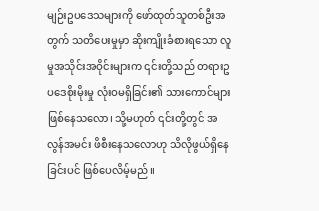မျဉ်းဥပဒေသများကို ဖော်ထုတ်သူတစ်ဦးအတွက် သတိပေးမှုမှာ ဆိုးကျိုးခံစားရသော လူမှုအသိုင်းအဝိုင်းများက ၎င်းတို့သည် တရားဥပဒေစိုးမိုးမှု လုံးဝမရှိခြင်း၏ သားကောင်များ ဖြစ်နေသလော၊ သို့မဟုတ် ၎င်းတို့တွင် အလွန်အမင်း ဖိစီးနေသလောဟု သိလိုဖွယ်ရှိနေခြင်းပင် ဖြစ်ပေလိမ့်မည်။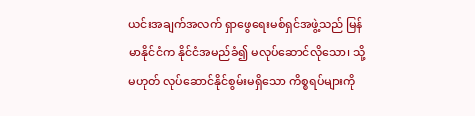ယင်းအချက်အလက် ရှာဖွေရေးမစ်ရှင်အဖွဲ့သည် မြန်မာနိုင်ငံက နိုင်ငံအမည်ခံ၍ မလုပ်ဆောင်လိုသော၊ သို့မဟုတ် လုပ်ဆောင်နိုင်စွမ်းမရှိသော ကိစ္စရပ်များကို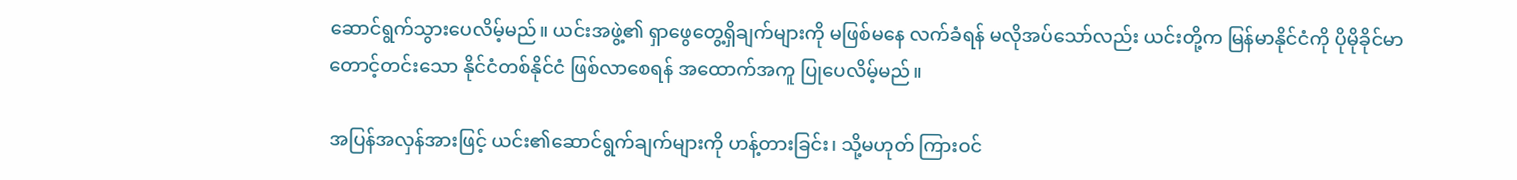ဆောင်ရွက်သွားပေလိမ့်မည်။ ယင်းအဖွဲ့၏ ရှာဖွေတွေ့ရှိချက်များကို မဖြစ်မနေ လက်ခံရန် မလိုအပ်သော်လည်း ယင်းတို့က မြန်မာနိုင်ငံကို ပိုမိုခိုင်မာတောင့်တင်းသော နိုင်ငံတစ်နိုင်ငံ ဖြစ်လာစေရန် အထောက်အကူ ပြုပေလိမ့်မည်။

အပြန်အလှန်အားဖြင့် ယင်း၏ဆောင်ရွက်ချက်များကို ဟန့်တားခြင်း၊ သို့မဟုတ် ကြားဝင်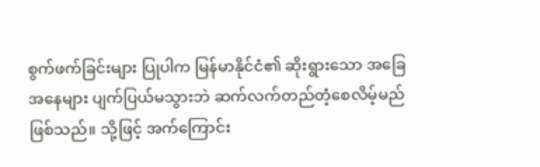စွက်ဖက်ခြင်းများ ပြုပါက မြန်မာနိုင်ငံ၏ ဆိုးရွားသော အခြေအနေများ ပျက်ပြယ်မသွားဘဲ ဆက်လက်တည်တံ့စေလိမ့်မည်ဖြစ်သည်။ သို့ဖြင့် အက်ကြောင်း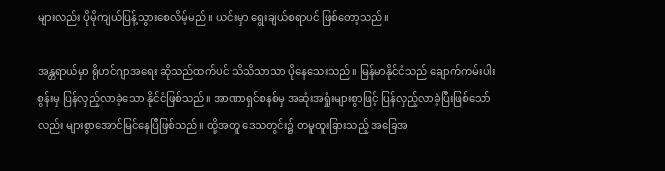များလည်း ပိုမိုကျယ်ပြန့်သွားစေလိမ့်မည်။ ယင်းမှာ ရွေးချယ်စရာပင် ဖြစ်တော့သည်။

အန္တရာယ်မှာ ရိုဟင်ဂျာအရေး ဆိုသည်ထက်ပင် သိသိသာသာ ပိုနေသေးသည်။ မြန်မာနိုင်ငံသည် ချောက်ကမ်းပါးစွန်းမှ ပြန်လှည့်လာခဲ့သော နိုင်ငံဖြစ်သည်။ အာဏာရှင်စနစ်မှ အဆုံးအရှုံးများစွာဖြင့် ပြန်လှည့်လာခဲ့ပြီးဖြစ်သော်လည်း များစွာအောင်မြင်နေပြီဖြစ်သည်။ ထို့အတူ ဒေသတွင်း၌ တမူထူးခြားသည့် အခြေအ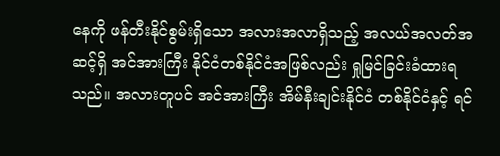နေကို ဖန်တီးနိုင်စွမ်းရှိသော အလားအလာရှိသည့် အလယ်အလတ်အဆင့်ရှိ အင်အားကြီး နိုင်ငံတစ်နိုင်ငံအဖြစ်လည်း ရှုမြင်ခြင်းခံထားရသည်။ အလားတူပင် အင်အားကြီး အိမ်နီးချင်းနိုင်ငံ တစ်နိုင်ငံနှင့် ရင်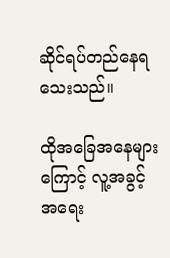ဆိုင်ရပ်တည်နေရသေးသည်။

ထိုအခြေအနေများကြောင့် လူ့အခွင့်အရေး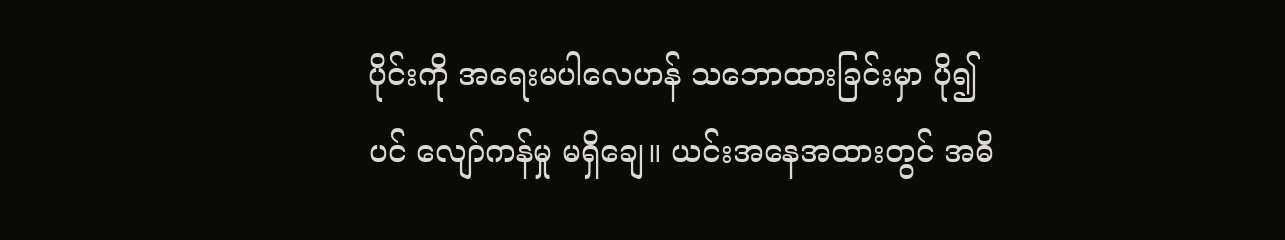ပိုင်းကို အရေးမပါလေဟန် သဘောထားခြင်းမှာ ပို၍ပင် လျော်ကန်မှု မရှိချေ။ ယင်းအနေအထားတွင် အဓိ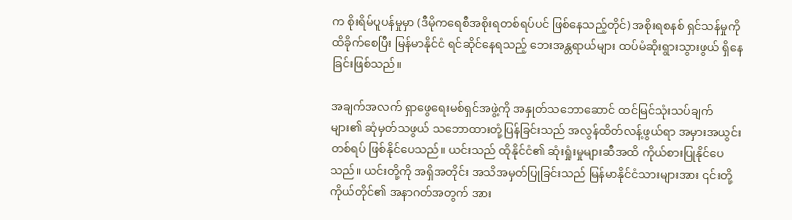က စိုးရိမ်ပူပန်မှုမှာ (ဒီမိုကရေစီအစိုးရတစ်ရပ်ပင် ဖြစ်နေသည့်တိုင်) အစိုးရစနစ် ရှင်သန်မှုကို ထိခိုက်စေပြီး မြန်မာနိုင်ငံ ရင်ဆိုင်နေရသည့် ဘေးအန္တရာယ်များ ထပ်မံဆိုးရွားသွားဖွယ် ရှိနေခြင်းဖြစ်သည်။

အချက်အလက် ရှာဖွေရေးမစ်ရှင်အဖွဲ့ကို အနှုတ်သဘောဆောင် ထင်မြင်သုံးသပ်ချက်များ၏ ဆုံမှတ်သဖွယ် သဘောထားတုံ့ပြန်ခြင်းသည် အလွန်ထိတ်လန့်ဖွယ်ရာ အမှားအယွင်းတစ်ရပ် ဖြစ်နိုင်ပေသည်။ ယင်းသည် ထိုနိုင်ငံ၏ ဆုံးရှုံးမှုများဆီအထိ ကိုယ်စားပြုနိုင်ပေသည်။ ယင်းတို့ကို အရှိအတိုင်း အသိအမှတ်ပြုခြင်းသည် မြန်မာနိုင်ငံသားများအား ၎င်းတို့ကိုယ်တိုင်၏ အနာဂတ်အတွက် အား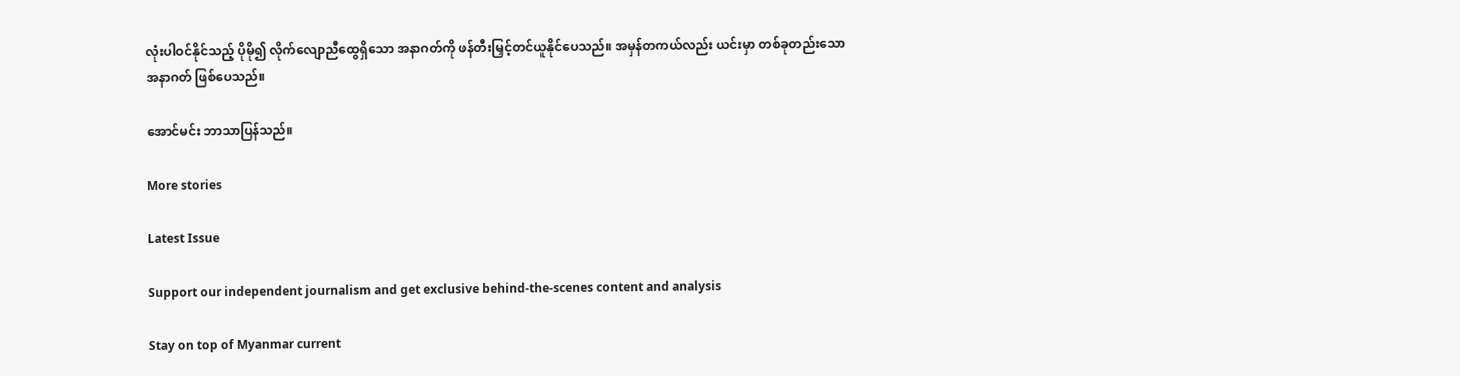လုံးပါဝင်နိုင်သည့် ပိုမို၍ လိုက်လျောညီထွေရှိသော အနာဂတ်ကို ဖန်တီးမြှင့်တင်ယူနိုင်ပေသည်။ အမှန်တကယ်လည်း ယင်းမှာ တစ်ခုတည်းသော အနာဂတ် ဖြစ်ပေသည်။

အောင်မင်း ဘာသာပြန်သည်။

More stories

Latest Issue

Support our independent journalism and get exclusive behind-the-scenes content and analysis

Stay on top of Myanmar current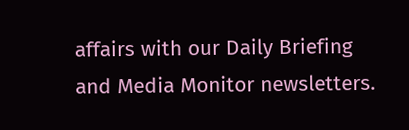affairs with our Daily Briefing and Media Monitor newsletters.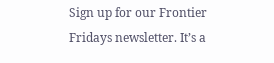Sign up for our Frontier Fridays newsletter. It’s a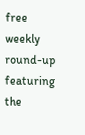free weekly round-up featuring the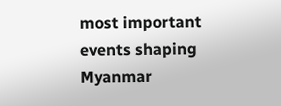most important events shaping Myanmar